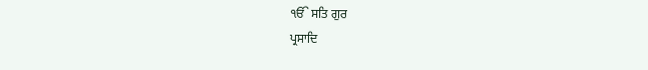ੴ ਸਤਿ ਗੁਰ
ਪ੍ਰਸਾਦਿ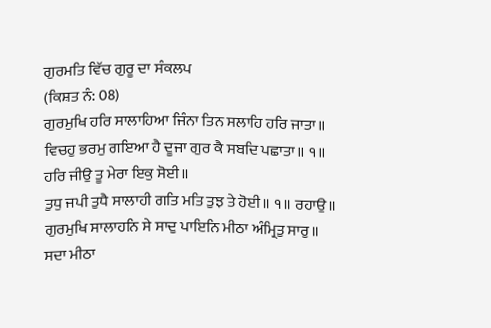ਗੁਰਮਤਿ ਵਿੱਚ ਗੁਰੂ ਦਾ ਸੰਕਲਪ
(ਕਿਸ਼ਤ ਨੰ: 08)
ਗੁਰਮੁਖਿ ਹਰਿ ਸਾਲਾਹਿਆ ਜਿੰਨਾ ਤਿਨ ਸਲਾਹਿ ਹਰਿ ਜਾਤਾ॥
ਵਿਚਹੁ ਭਰਮੁ ਗਇਆ ਹੈ ਦੂਜਾ ਗੁਰ ਕੈ ਸਬਦਿ ਪਛਾਤਾ॥ ੧॥
ਹਰਿ ਜੀਉ ਤੂ ਮੇਰਾ ਇਕੁ ਸੋਈ॥
ਤੁਧੁ ਜਪੀ ਤੁਧੈ ਸਾਲਾਹੀ ਗਤਿ ਮਤਿ ਤੁਝ ਤੇ ਹੋਈ॥ ੧॥ ਰਹਾਉ॥
ਗੁਰਮੁਖਿ ਸਾਲਾਹਨਿ ਸੇ ਸਾਦੁ ਪਾਇਨਿ ਮੀਠਾ ਅੰਮ੍ਰਿਤੁ ਸਾਰੁ॥
ਸਦਾ ਮੀਠਾ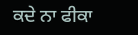ਕਦੇ ਨਾ ਫੀਕਾ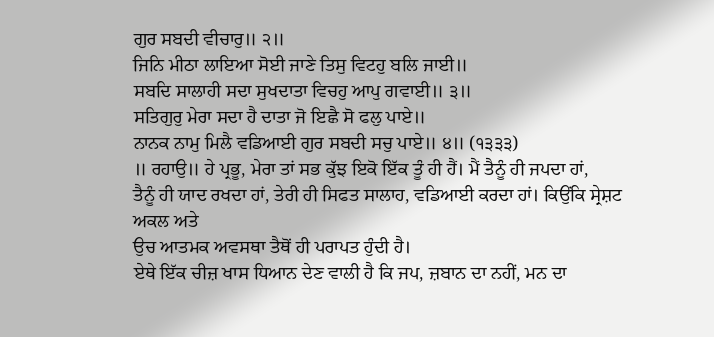ਗੁਰ ਸਬਦੀ ਵੀਚਾਰੁ॥ ੨॥
ਜਿਨਿ ਮੀਠਾ ਲਾਇਆ ਸੋਈ ਜਾਣੇ ਤਿਸੁ ਵਿਟਹੁ ਬਲਿ ਜਾਈ॥
ਸਬਦਿ ਸਾਲਾਹੀ ਸਦਾ ਸੁਖਦਾਤਾ ਵਿਚਹੁ ਆਪੁ ਗਵਾਈ॥ ੩॥
ਸਤਿਗੁਰੁ ਮੇਰਾ ਸਦਾ ਹੈ ਦਾਤਾ ਜੋ ਇਛੈ ਸੋ ਫਲੁ ਪਾਏ॥
ਨਾਨਕ ਨਾਮੁ ਮਿਲੈ ਵਡਿਆਈ ਗੁਰ ਸਬਦੀ ਸਚੁ ਪਾਏ॥ ੪॥ (੧੩੩੩)
॥ ਰਹਾਉ॥ ਹੇ ਪ੍ਰਭੂ, ਮੇਰਾ ਤਾਂ ਸਭ ਕੁੱਝ ਇਕੋ ਇੱਕ ਤੂੰ ਹੀ ਹੈਂ। ਮੈਂ ਤੈਨੂੰ ਹੀ ਜਪਦਾ ਹਾਂ,
ਤੈਨੂੰ ਹੀ ਯਾਦ ਰਖਦਾ ਹਾਂ, ਤੇਰੀ ਹੀ ਸਿਫਤ ਸਾਲਾਹ, ਵਡਿਆਈ ਕਰਦਾ ਹਾਂ। ਕਿਉਂਕਿ ਸ੍ਰੇਸ਼ਟ ਅਕਲ ਅਤੇ
ਉਚ ਆਤਮਕ ਅਵਸਥਾ ਤੈਥੋਂ ਹੀ ਪਰਾਪਤ ਹੁੰਦੀ ਹੈ।
ਏਥੇ ਇੱਕ ਚੀਜ਼ ਖਾਸ ਧਿਆਨ ਦੇਣ ਵਾਲੀ ਹੈ ਕਿ ਜਪ, ਜ਼ਬਾਨ ਦਾ ਨਹੀਂ, ਮਨ ਦਾ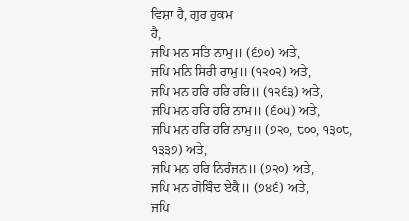ਵਿਸ਼ਾ ਹੈ, ਗੁਰ ਹੁਕਮ
ਹੈ,
ਜਪਿ ਮਨ ਸਤਿ ਨਾਮੁ॥ (੬੭੦) ਅਤੇ,
ਜਪਿ ਮਨਿ ਸਿਰੀ ਰਾਮੁ॥ (੧੨੦੨) ਅਤੇ,
ਜਪਿ ਮਨ ਹਰਿ ਹਰਿ ਹਰਿ॥ (੧੨੬੩) ਅਤੇ,
ਜਪਿ ਮਨ ਹਰਿ ਹਰਿ ਨਾਮ॥ (੬੦੫) ਅਤੇ,
ਜਪਿ ਮਨ ਹਰਿ ਹਰਿ ਨਾਮੁ॥ (੭੨੦, ੮੦੦, ੧੩੦੮, ੧੩੩੭) ਅਤੇ,
ਜਪਿ ਮਨ ਹਰਿ ਨਿਰੰਜਨ॥ (੭੨੦) ਅਤੇ,
ਜਪਿ ਮਨ ਗੋਬਿੰਦ ਏਕੈ॥ (੭੪੬) ਅਤੇ,
ਜਪਿ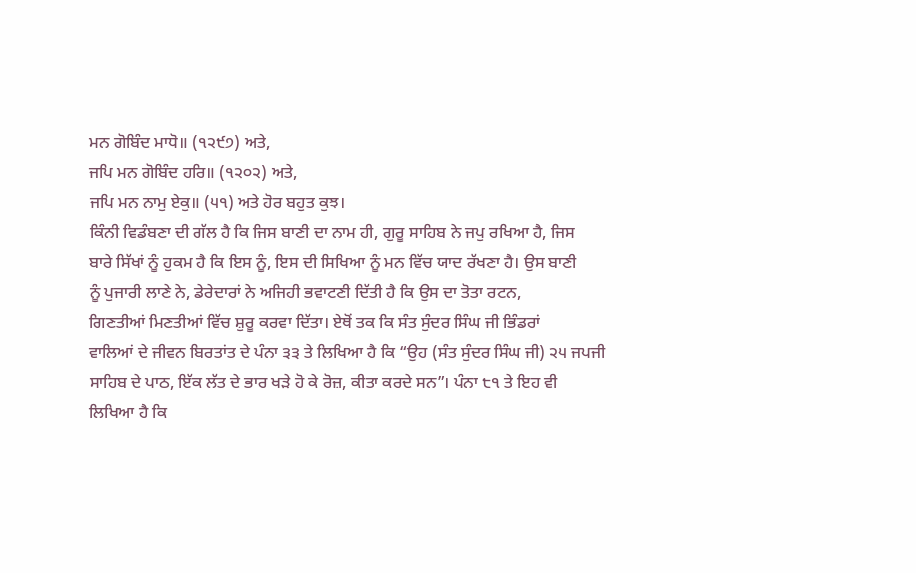ਮਨ ਗੋਬਿੰਦ ਮਾਧੋ॥ (੧੨੯੭) ਅਤੇ,
ਜਪਿ ਮਨ ਗੋਬਿੰਦ ਹਰਿ॥ (੧੨੦੨) ਅਤੇ,
ਜਪਿ ਮਨ ਨਾਮੁ ਏਕੁ॥ (੫੧) ਅਤੇ ਹੋਰ ਬਹੁਤ ਕੁਝ।
ਕਿੰਨੀ ਵਿਡੰਬਣਾ ਦੀ ਗੱਲ ਹੈ ਕਿ ਜਿਸ ਬਾਣੀ ਦਾ ਨਾਮ ਹੀ, ਗੁਰੂ ਸਾਹਿਬ ਨੇ ਜਪੁ ਰਖਿਆ ਹੈ, ਜਿਸ
ਬਾਰੇ ਸਿੱਖਾਂ ਨੂੰ ਹੁਕਮ ਹੈ ਕਿ ਇਸ ਨੂੰ, ਇਸ ਦੀ ਸਿਖਿਆ ਨੂੰ ਮਨ ਵਿੱਚ ਯਾਦ ਰੱਖਣਾ ਹੈ। ਉਸ ਬਾਣੀ
ਨੂੰ ਪੁਜਾਰੀ ਲਾਣੇ ਨੇ, ਡੇਰੇਦਾਰਾਂ ਨੇ ਅਜਿਹੀ ਭਵਾਟਣੀ ਦਿੱਤੀ ਹੈ ਕਿ ਉਸ ਦਾ ਤੋਤਾ ਰਟਨ,
ਗਿਣਤੀਆਂ ਮਿਣਤੀਆਂ ਵਿੱਚ ਸ਼ੁਰੂ ਕਰਵਾ ਦਿੱਤਾ। ਏਥੋਂ ਤਕ ਕਿ ਸੰਤ ਸੁੰਦਰ ਸਿੰਘ ਜੀ ਭਿੰਡਰਾਂ
ਵਾਲਿਆਂ ਦੇ ਜੀਵਨ ਬਿਰਤਾਂਤ ਦੇ ਪੰਨਾ ੩੩ ਤੇ ਲਿਖਿਆ ਹੈ ਕਿ “ਉਹ (ਸੰਤ ਸੁੰਦਰ ਸਿੰਘ ਜੀ) ੨੫ ਜਪਜੀ
ਸਾਹਿਬ ਦੇ ਪਾਠ, ਇੱਕ ਲੱਤ ਦੇ ਭਾਰ ਖੜੇ ਹੋ ਕੇ ਰੋਜ਼, ਕੀਤਾ ਕਰਦੇ ਸਨ”। ਪੰਨਾ ੮੧ ਤੇ ਇਹ ਵੀ
ਲਿਖਿਆ ਹੈ ਕਿ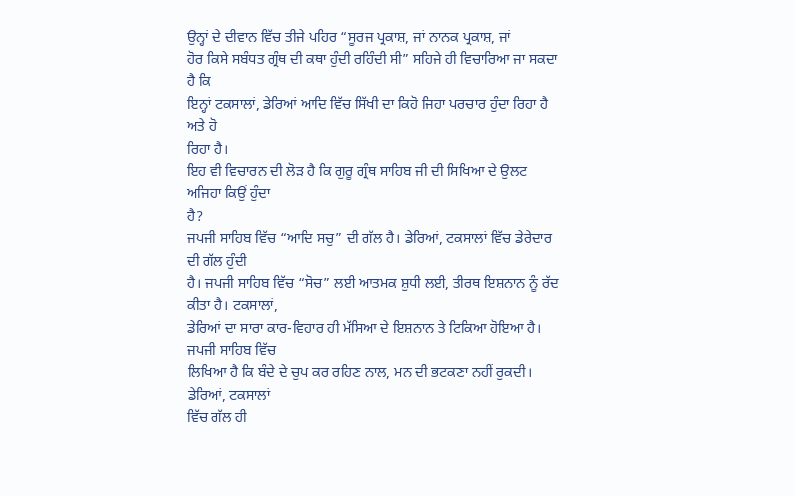ਉਨ੍ਹਾਂ ਦੇ ਦੀਵਾਨ ਵਿੱਚ ਤੀਜੇ ਪਹਿਰ “ਸੂਰਜ ਪ੍ਰਕਾਸ਼, ਜਾਂ ਨਾਨਕ ਪ੍ਰਕਾਸ਼, ਜਾਂ
ਹੋਰ ਕਿਸੇ ਸਬੰਧਤ ਗ੍ਰੰਥ ਦੀ ਕਥਾ ਹੁੰਦੀ ਰਹਿੰਦੀ ਸੀ” ਸਹਿਜੇ ਹੀ ਵਿਚਾਰਿਆ ਜਾ ਸਕਦਾ ਹੈ ਕਿ
ਇਨ੍ਹਾਂ ਟਕਸਾਲਾਂ, ਡੇਰਿਆਂ ਆਦਿ ਵਿੱਚ ਸਿੱਖੀ ਦਾ ਕਿਹੋ ਜਿਹਾ ਪਰਚਾਰ ਹੁੰਦਾ ਰਿਹਾ ਹੈ ਅਤੇ ਹੋ
ਰਿਹਾ ਹੈ।
ਇਹ ਵੀ ਵਿਚਾਰਨ ਦੀ ਲੋੜ ਹੈ ਕਿ ਗੁਰੂ ਗ੍ਰੰਥ ਸਾਹਿਬ ਜੀ ਦੀ ਸਿਖਿਆ ਦੇ ਉਲਟ ਅਜਿਹਾ ਕਿਉਂ ਹੁੰਦਾ
ਹੈ?
ਜਪਜੀ ਸਾਹਿਬ ਵਿੱਚ “ਆਦਿ ਸਚੁ” ਦੀ ਗੱਲ ਹੈ। ਡੇਰਿਆਂ, ਟਕਸਾਲਾਂ ਵਿੱਚ ਡੇਰੇਦਾਰ ਦੀ ਗੱਲ ਹੁੰਦੀ
ਹੈ। ਜਪਜੀ ਸਾਹਿਬ ਵਿੱਚ “ਸੋਚ” ਲਈ ਆਤਮਕ ਸ਼ੁਧੀ ਲਈ, ਤੀਰਥ ਇਸ਼ਨਾਨ ਨੂੰ ਰੱਦ ਕੀਤਾ ਹੈ। ਟਕਸਾਲਾਂ,
ਡੇਰਿਆਂ ਦਾ ਸਾਰਾ ਕਾਰ-ਵਿਹਾਰ ਹੀ ਮੱਸਿਆ ਦੇ ਇਸ਼ਨਾਨ ਤੇ ਟਿਕਿਆ ਹੋਇਆ ਹੈ। ਜਪਜੀ ਸਾਹਿਬ ਵਿੱਚ
ਲਿਖਿਆ ਹੈ ਕਿ ਬੰਦੇ ਦੇ ਚੁਪ ਕਰ ਰਹਿਣ ਨਾਲ, ਮਨ ਦੀ ਭਟਕਣਾ ਨਹੀਂ ਰੁਕਦੀ। ਡੇਰਿਆਂ, ਟਕਸਾਲਾਂ
ਵਿੱਚ ਗੱਲ ਹੀ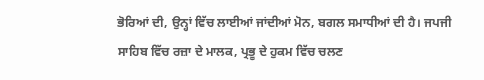ਭੋਰਿਆਂ ਦੀ, ਉਨ੍ਹਾਂ ਵਿੱਚ ਲਾਈਆਂ ਜਾਂਦੀਆਂ ਮੋਨ, ਬਗਲ ਸਮਾਧੀਆਂ ਦੀ ਹੈ। ਜਪਜੀ
ਸਾਹਿਬ ਵਿੱਚ ਰਜ਼ਾ ਦੇ ਮਾਲਕ, ਪ੍ਰਭੂ ਦੇ ਹੁਕਮ ਵਿੱਚ ਚਲਣ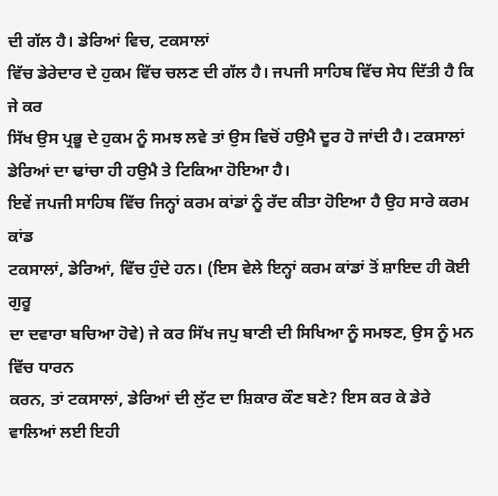ਦੀ ਗੱਲ ਹੈ। ਡੇਰਿਆਂ ਵਿਚ, ਟਕਸਾਲਾਂ
ਵਿੱਚ ਡੇਰੇਦਾਰ ਦੇ ਹੁਕਮ ਵਿੱਚ ਚਲਣ ਦੀ ਗੱਲ ਹੈ। ਜਪਜੀ ਸਾਹਿਬ ਵਿੱਚ ਸੇਧ ਦਿੱਤੀ ਹੈ ਕਿ ਜੇ ਕਰ
ਸਿੱਖ ਉਸ ਪ੍ਰਭੂ ਦੇ ਹੁਕਮ ਨੂੰ ਸਮਝ ਲਵੇ ਤਾਂ ਉਸ ਵਿਚੋਂ ਹਉਮੈ ਦੂਰ ਹੋ ਜਾਂਦੀ ਹੈ। ਟਕਸਾਲਾਂ
ਡੇਰਿਆਂ ਦਾ ਢਾਂਚਾ ਹੀ ਹਉਮੈ ਤੇ ਟਿਕਿਆ ਹੋਇਆ ਹੈ।
ਇਵੇਂ ਜਪਜੀ ਸਾਹਿਬ ਵਿੱਚ ਜਿਨ੍ਹਾਂ ਕਰਮ ਕਾਂਡਾਂ ਨੂੰ ਰੱਦ ਕੀਤਾ ਹੋਇਆ ਹੈ ਉਹ ਸਾਰੇ ਕਰਮ ਕਾਂਡ
ਟਕਸਾਲਾਂ, ਡੇਰਿਆਂ, ਵਿੱਚ ਹੁੰਦੇ ਹਨ। (ਇਸ ਵੇਲੇ ਇਨ੍ਹਾਂ ਕਰਮ ਕਾਂਡਾਂ ਤੋਂ ਸ਼ਾਇਦ ਹੀ ਕੋਈ ਗੁਰੂ
ਦਾ ਦਵਾਰਾ ਬਚਿਆ ਹੋਵੇ) ਜੇ ਕਰ ਸਿੱਖ ਜਪੁ ਬਾਣੀ ਦੀ ਸਿਖਿਆ ਨੂੰ ਸਮਝਣ, ਉਸ ਨੂੰ ਮਨ ਵਿੱਚ ਧਾਰਨ
ਕਰਨ, ਤਾਂ ਟਕਸਾਲਾਂ, ਡੇਰਿਆਂ ਦੀ ਲੁੱਟ ਦਾ ਸ਼ਿਕਾਰ ਕੌਣ ਬਣੇ? ਇਸ ਕਰ ਕੇ ਡੇਰੇ ਵਾਲਿਆਂ ਲਈ ਇਹੀ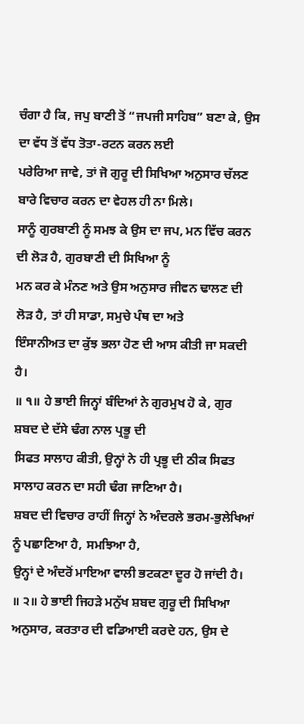ਚੰਗਾ ਹੈ ਕਿ, ਜਪੁ ਬਾਣੀ ਤੋਂ “ਜਪਜੀ ਸਾਹਿਬ” ਬਣਾ ਕੇ, ਉਸ ਦਾ ਵੱਧ ਤੋਂ ਵੱਧ ਤੋਤਾ-ਰਟਨ ਕਰਨ ਲਈ
ਪਰੇਰਿਆ ਜਾਵੇ, ਤਾਂ ਜੋ ਗੁਰੂ ਦੀ ਸਿਖਿਆ ਅਨੁਸਾਰ ਚੱਲਣ ਬਾਰੇ ਵਿਚਾਰ ਕਰਨ ਦਾ ਵੇਹਲ ਹੀ ਨਾ ਮਿਲੇ।
ਸਾਨੂੰ ਗੁਰਬਾਣੀ ਨੂੰ ਸਮਝ ਕੇ ਉਸ ਦਾ ਜਪ, ਮਨ ਵਿੱਚ ਕਰਨ ਦੀ ਲੋੜ ਹੈ, ਗੁਰਬਾਣੀ ਦੀ ਸਿਖਿਆ ਨੂੰ
ਮਨ ਕਰ ਕੇ ਮੰਨਣ ਅਤੇ ਉਸ ਅਨੁਸਾਰ ਜੀਵਨ ਢਾਲਣ ਦੀ ਲੋੜ ਹੈ, ਤਾਂ ਹੀ ਸਾਡਾ, ਸਮੁਚੇ ਪੰਥ ਦਾ ਅਤੇ
ਇੰਸਾਨੀਅਤ ਦਾ ਕੁੱਝ ਭਲਾ ਹੋਣ ਦੀ ਆਸ ਕੀਤੀ ਜਾ ਸਕਦੀ ਹੈ।
॥ ੧॥ ਹੇ ਭਾਈ ਜਿਨ੍ਹਾਂ ਬੰਦਿਆਂ ਨੇ ਗੁਰਮੁਖ ਹੋ ਕੇ, ਗੁਰ ਸ਼ਬਦ ਦੇ ਦੱਸੇ ਢੰਗ ਨਾਲ ਪ੍ਰਭੂ ਦੀ
ਸਿਫਤ ਸਾਲਾਹ ਕੀਤੀ, ਉਨ੍ਹਾਂ ਨੇ ਹੀ ਪ੍ਰਭੂ ਦੀ ਠੀਕ ਸਿਫਤ ਸਾਲਾਹ ਕਰਨ ਦਾ ਸਹੀ ਢੰਗ ਜਾਣਿਆ ਹੈ।
ਸ਼ਬਦ ਦੀ ਵਿਚਾਰ ਰਾਹੀਂ ਜਿਨ੍ਹਾਂ ਨੇ ਅੰਦਰਲੇ ਭਰਮ-ਭੁਲੇਖਿਆਂ ਨੂੰ ਪਛਾਣਿਆ ਹੈ, ਸਮਝਿਆ ਹੈ,
ਉਨ੍ਹਾਂ ਦੇ ਅੰਦਰੋਂ ਮਾਇਆ ਵਾਲੀ ਭਟਕਣਾ ਦੂਰ ਹੋ ਜਾਂਦੀ ਹੈ।
॥ ੨॥ ਹੇ ਭਾਈ ਜਿਹੜੇ ਮਨੁੱਖ ਸ਼ਬਦ ਗੁਰੂ ਦੀ ਸਿਖਿਆ ਅਨੁਸਾਰ, ਕਰਤਾਰ ਦੀ ਵਡਿਆਈ ਕਰਦੇ ਹਨ, ਉਸ ਦੇ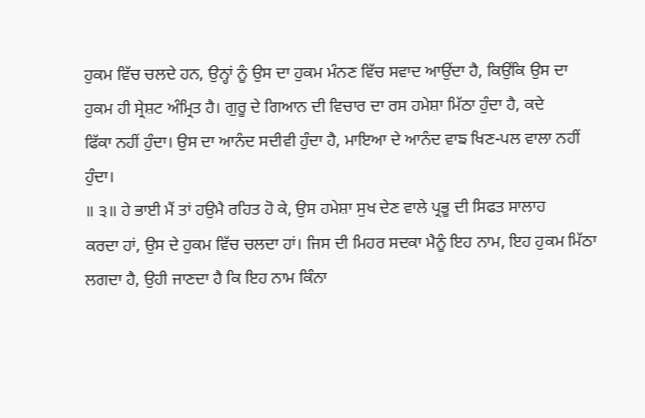ਹੁਕਮ ਵਿੱਚ ਚਲਦੇ ਹਨ, ਉਨ੍ਹਾਂ ਨੂੰ ਉਸ ਦਾ ਹੁਕਮ ਮੰਨਣ ਵਿੱਚ ਸਵਾਦ ਆਉਂਦਾ ਹੈ, ਕਿਉਂਕਿ ਉਸ ਦਾ
ਹੁਕਮ ਹੀ ਸ੍ਰੇਸ਼ਟ ਅੰਮ੍ਰਿਤ ਹੈ। ਗੁਰੂ ਦੇ ਗਿਆਨ ਦੀ ਵਿਚਾਰ ਦਾ ਰਸ ਹਮੇਸ਼ਾ ਮਿੱਠਾ ਹੁੰਦਾ ਹੈ, ਕਦੇ
ਫਿੱਕਾ ਨਹੀਂ ਹੁੰਦਾ। ਉਸ ਦਾ ਆਨੰਦ ਸਦੀਵੀ ਹੁੰਦਾ ਹੈ, ਮਾਇਆ ਦੇ ਆਨੰਦ ਵਾਙ ਖਿਣ-ਪਲ ਵਾਲਾ ਨਹੀਂ
ਹੁੰਦਾ।
॥ ੩॥ ਹੇ ਭਾਈ ਮੈਂ ਤਾਂ ਹਉਮੈ ਰਹਿਤ ਹੋ ਕੇ, ਉਸ ਹਮੇਸ਼ਾ ਸੁਖ ਦੇਣ ਵਾਲੇ ਪ੍ਰਭੂ ਦੀ ਸਿਫਤ ਸਾਲਾਹ
ਕਰਦਾ ਹਾਂ, ਉਸ ਦੇ ਹੁਕਮ ਵਿੱਚ ਚਲਦਾ ਹਾਂ। ਜਿਸ ਦੀ ਮਿਹਰ ਸਦਕਾ ਮੈਨੂੰ ਇਹ ਨਾਮ, ਇਹ ਹੁਕਮ ਮਿੱਠਾ
ਲਗਦਾ ਹੈ, ਉਹੀ ਜਾਣਦਾ ਹੈ ਕਿ ਇਹ ਨਾਮ ਕਿੰਨਾ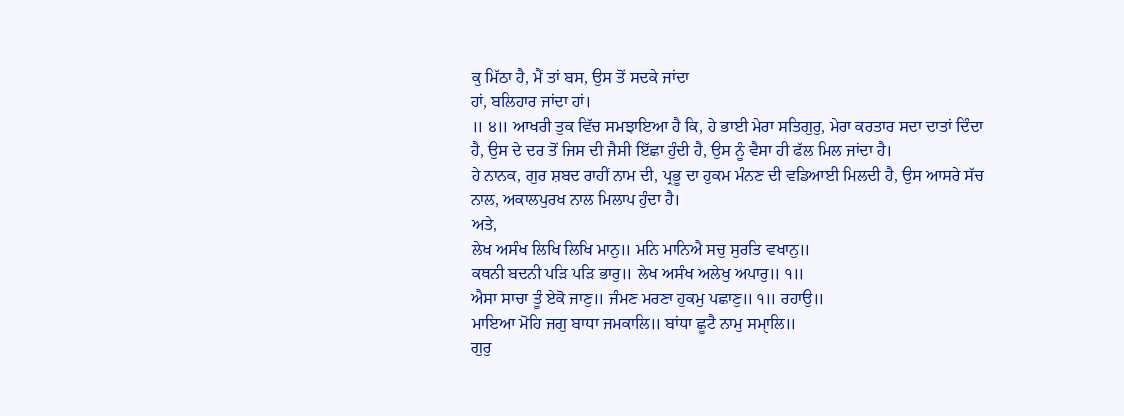ਕੁ ਮਿੱਠਾ ਹੈ, ਮੈਂ ਤਾਂ ਬਸ, ਉਸ ਤੋਂ ਸਦਕੇ ਜਾਂਦਾ
ਹਾਂ, ਬਲਿਹਾਰ ਜਾਂਦਾ ਹਾਂ।
॥ ੪॥ ਆਖਰੀ ਤੁਕ ਵਿੱਚ ਸਮਝਾਇਆ ਹੈ ਕਿ, ਹੇ ਭਾਈ ਮੇਰਾ ਸਤਿਗੁਰੁ, ਮੇਰਾ ਕਰਤਾਰ ਸਦਾ ਦਾਤਾਂ ਦਿੰਦਾ
ਹੈ, ਉਸ ਦੇ ਦਰ ਤੋਂ ਜਿਸ ਦੀ ਜੈਸੀ ਇੱਛਾ ਹੁੰਦੀ ਹੈ, ਉਸ ਨੂੰ ਵੈਸਾ ਹੀ ਫੱਲ ਮਿਲ ਜਾਂਦਾ ਹੈ।
ਹੇ ਨਾਨਕ, ਗੁਰ ਸ਼ਬਦ ਰਾਹੀਂ ਨਾਮ ਦੀ, ਪ੍ਰਭੂ ਦਾ ਹੁਕਮ ਮੰਨਣ ਦੀ ਵਡਿਆਈ ਮਿਲਦੀ ਹੈ, ਉਸ ਆਸਰੇ ਸੱਚ
ਨਾਲ, ਅਕਾਲਪੁਰਖ ਨਾਲ ਮਿਲਾਪ ਹੁੰਦਾ ਹੈ।
ਅਤੇ,
ਲੇਖ ਅਸੰਖ ਲਿਖਿ ਲਿਖਿ ਮਾਨੁ॥ ਮਨਿ ਮਾਨਿਐ ਸਚੁ ਸੁਰਤਿ ਵਖਾਨੁ॥
ਕਥਨੀ ਬਦਨੀ ਪੜਿ ਪੜਿ ਭਾਰੁ॥ ਲੇਖ ਅਸੰਖ ਅਲੇਖੁ ਅਪਾਰੁ॥ ੧॥
ਐਸਾ ਸਾਚਾ ਤੂੰ ਏਕੋ ਜਾਣੁ॥ ਜੰਮਣ ਮਰਣਾ ਹੁਕਮੁ ਪਛਾਣੁ॥ ੧॥ ਰਹਾਉ॥
ਮਾਇਆ ਮੋਹਿ ਜਗੁ ਬਾਧਾ ਜਮਕਾਲਿ॥ ਬਾਂਧਾ ਛੂਟੈ ਨਾਮੁ ਸਮਾੑਲਿ॥
ਗੁਰੁ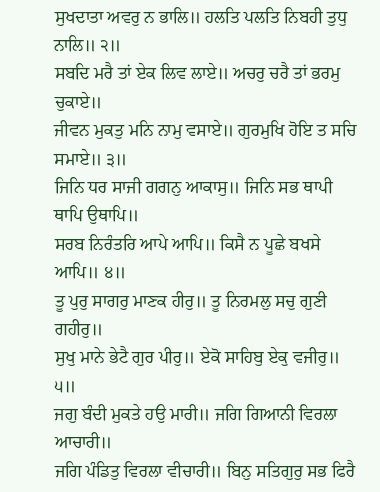ਸੁਖਦਾਤਾ ਅਵਰੁ ਨ ਭਾਲਿ॥ ਹਲਤਿ ਪਲਤਿ ਨਿਬਹੀ ਤੁਧੁ ਨਾਲਿ॥ ੨॥
ਸਬਦਿ ਮਰੈ ਤਾਂ ਏਕ ਲਿਵ ਲਾਏ॥ ਅਚਰੁ ਚਰੈ ਤਾਂ ਭਰਮੁ ਚੁਕਾਏ॥
ਜੀਵਨ ਮੁਕਤੁ ਮਨਿ ਨਾਮੁ ਵਸਾਏ॥ ਗੁਰਮੁਖਿ ਹੋਇ ਤ ਸਚਿ ਸਮਾਏ॥ ੩॥
ਜਿਨਿ ਧਰ ਸਾਜੀ ਗਗਨੁ ਆਕਾਸੁ॥ ਜਿਨਿ ਸਭ ਥਾਪੀ ਥਾਪਿ ਉਥਾਪਿ॥
ਸਰਬ ਨਿਰੰਤਰਿ ਆਪੇ ਆਪਿ॥ ਕਿਸੈ ਨ ਪੂਛੇ ਬਖਸੇ ਆਪਿ॥ ੪॥
ਤੂ ਪੁਰੁ ਸਾਗਰੁ ਮਾਣਕ ਹੀਰੁ॥ ਤੂ ਨਿਰਮਲੁ ਸਚੁ ਗੁਣੀ ਗਹੀਰੁ॥
ਸੁਖੁ ਮਾਨੇ ਭੇਟੈ ਗੁਰ ਪੀਰੁ॥ ਏਕੋ ਸਾਹਿਬੁ ਏਕੁ ਵਜੀਰੁ॥ ੫॥
ਜਗੁ ਬੰਦੀ ਮੁਕਤੇ ਹਉ ਮਾਰੀ॥ ਜਗਿ ਗਿਆਨੀ ਵਿਰਲਾ ਆਚਾਰੀ॥
ਜਗਿ ਪੰਡਿਤੁ ਵਿਰਲਾ ਵੀਚਾਰੀ॥ ਬਿਨੁ ਸਤਿਗੁਰੁ ਸਭ ਫਿਰੈ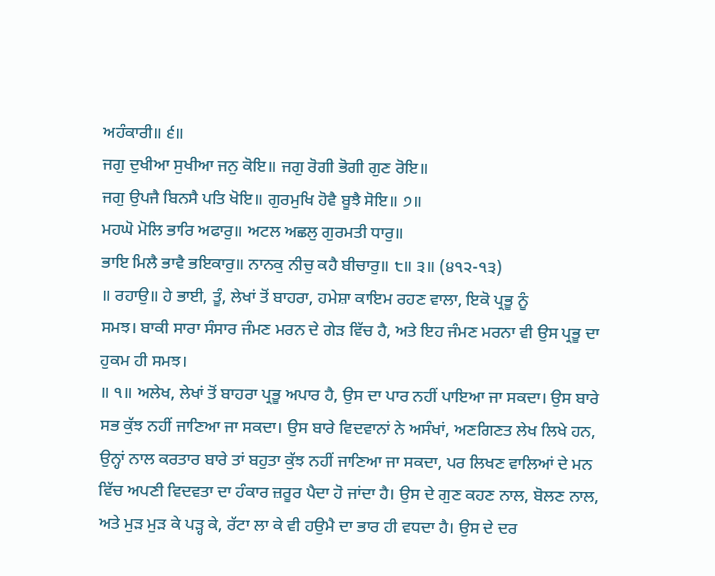ਅਹੰਕਾਰੀ॥ ੬॥
ਜਗੁ ਦੁਖੀਆ ਸੁਖੀਆ ਜਨੁ ਕੋਇ॥ ਜਗੁ ਰੋਗੀ ਭੋਗੀ ਗੁਣ ਰੋਇ॥
ਜਗੁ ਉਪਜੈ ਬਿਨਸੈ ਪਤਿ ਖੋਇ॥ ਗੁਰਮੁਖਿ ਹੋਵੈ ਬੂਝੈ ਸੋਇ॥ ੭॥
ਮਹਘੋ ਮੋਲਿ ਭਾਰਿ ਅਫਾਰੁ॥ ਅਟਲ ਅਛਲੁ ਗੁਰਮਤੀ ਧਾਰੁ॥
ਭਾਇ ਮਿਲੈ ਭਾਵੈ ਭਇਕਾਰੁ॥ ਨਾਨਕੁ ਨੀਚੁ ਕਹੈ ਬੀਚਾਰੁ॥ ੮॥ ੩॥ (੪੧੨-੧੩)
॥ ਰਹਾਉ॥ ਹੇ ਭਾਈ, ਤੂੰ, ਲੇਖਾਂ ਤੋਂ ਬਾਹਰਾ, ਹਮੇਸ਼ਾ ਕਾਇਮ ਰਹਣ ਵਾਲਾ, ਇਕੋ ਪ੍ਰਭੂ ਨੂੰ
ਸਮਝ। ਬਾਕੀ ਸਾਰਾ ਸੰਸਾਰ ਜੰਮਣ ਮਰਨ ਦੇ ਗੇੜ ਵਿੱਚ ਹੈ, ਅਤੇ ਇਹ ਜੰਮਣ ਮਰਨਾ ਵੀ ਉਸ ਪ੍ਰਭੂ ਦਾ
ਹੁਕਮ ਹੀ ਸਮਝ।
॥ ੧॥ ਅਲੇਖ, ਲੇਖਾਂ ਤੋਂ ਬਾਹਰਾ ਪ੍ਰਭੂ ਅਪਾਰ ਹੈ, ਉਸ ਦਾ ਪਾਰ ਨਹੀਂ ਪਾਇਆ ਜਾ ਸਕਦਾ। ਉਸ ਬਾਰੇ
ਸਭ ਕੁੱਝ ਨਹੀਂ ਜਾਣਿਆ ਜਾ ਸਕਦਾ। ਉਸ ਬਾਰੇ ਵਿਦਵਾਨਾਂ ਨੇ ਅਸੰਖਾਂ, ਅਣਗਿਣਤ ਲੇਖ ਲਿਖੇ ਹਨ,
ਉਨ੍ਹਾਂ ਨਾਲ ਕਰਤਾਰ ਬਾਰੇ ਤਾਂ ਬਹੁਤਾ ਕੁੱਝ ਨਹੀਂ ਜਾਣਿਆ ਜਾ ਸਕਦਾ, ਪਰ ਲਿਖਣ ਵਾਲਿਆਂ ਦੇ ਮਨ
ਵਿੱਚ ਅਪਣੀ ਵਿਦਵਤਾ ਦਾ ਹੰਕਾਰ ਜ਼ਰੂਰ ਪੈਦਾ ਹੋ ਜਾਂਦਾ ਹੈ। ਉਸ ਦੇ ਗੁਣ ਕਹਣ ਨਾਲ, ਬੋਲਣ ਨਾਲ,
ਅਤੇ ਮੁੜ ਮੁੜ ਕੇ ਪੜ੍ਹ ਕੇ, ਰੱਟਾ ਲਾ ਕੇ ਵੀ ਹਉਮੈ ਦਾ ਭਾਰ ਹੀ ਵਧਦਾ ਹੈ। ਉਸ ਦੇ ਦਰ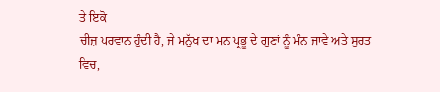ਤੇ ਇਕੋ
ਚੀਜ਼ ਪਰਵਾਨ ਹੁੰਦੀ ਹੈ, ਜੇ ਮਨੁੱਖ ਦਾ ਮਨ ਪ੍ਰਭੂ ਦੇ ਗੁਣਾਂ ਨੂੰ ਮੰਨ ਜਾਵੇ ਅਤੇ ਸੁਰਤ ਵਿਚ,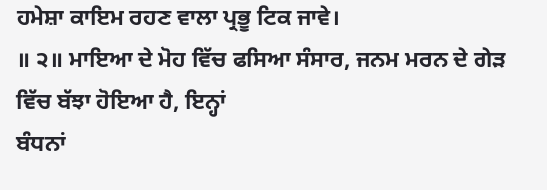ਹਮੇਸ਼ਾ ਕਾਇਮ ਰਹਣ ਵਾਲਾ ਪ੍ਰਭੂ ਟਿਕ ਜਾਵੇ।
॥ ੨॥ ਮਾਇਆ ਦੇ ਮੋਹ ਵਿੱਚ ਫਸਿਆ ਸੰਸਾਰ, ਜਨਮ ਮਰਨ ਦੇ ਗੇੜ ਵਿੱਚ ਬੱਝਾ ਹੋਇਆ ਹੈ, ਇਨ੍ਹਾਂ
ਬੰਧਨਾਂ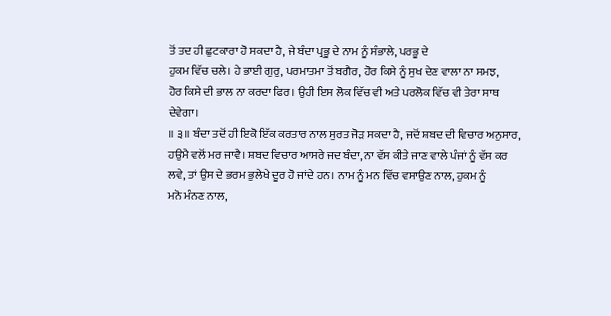ਤੋਂ ਤਦ ਹੀ ਛੁਟਕਾਰਾ ਹੋ ਸਕਦਾ ਹੈ, ਜੇ ਬੰਦਾ ਪ੍ਰਭੂ ਦੇ ਨਾਮ ਨੂੰ ਸੰਭਾਲੇ, ਪਰਭੂ ਦੇ
ਹੁਕਮ ਵਿੱਚ ਚਲੇ। ਹੇ ਭਾਈ ਗੁਰੁ, ਪਰਮਾਤਮਾ ਤੋਂ ਬਗੈਰ, ਹੋਰ ਕਿਸੇ ਨੂੰ ਸੁਖ ਦੇਣ ਵਾਲਾ ਨਾ ਸਮਝ,
ਹੋਰ ਕਿਸੇ ਦੀ ਭਾਲ ਨਾ ਕਰਦਾ ਫਿਰ। ਉਹੀ ਇਸ ਲੋਕ ਵਿੱਚ ਵੀ ਅਤੇ ਪਰਲੋਕ ਵਿੱਚ ਵੀ ਤੇਰਾ ਸਾਥ
ਦੇਵੇਗਾ।
॥ ੩॥ ਬੰਦਾ ਤਦੋਂ ਹੀ ਇਕੋ ਇੱਕ ਕਰਤਾਰ ਨਾਲ ਸੁਰਤ ਜੋੜ ਸਕਦਾ ਹੈ, ਜਦੋਂ ਸ਼ਬਦ ਦੀ ਵਿਚਾਰ ਅਨੁਸਾਰ,
ਹਉਮੈ ਵਲੋਂ ਮਰ ਜਾਵੈ। ਸ਼ਬਦ ਵਿਚਾਰ ਆਸਰੇ ਜਦ ਬੰਦਾ, ਨਾ ਵੱਸ ਕੀਤੇ ਜਾਣ ਵਾਲੇ ਪੰਜਾਂ ਨੂੰ ਵੱਸ ਕਰ
ਲਵੇ, ਤਾਂ ਉਸ ਦੇ ਭਰਮ ਭੁਲੇਖੇ ਦੂਰ ਹੋ ਜਾਂਦੇ ਹਨ। ਨਾਮ ਨੂੰ ਮਨ ਵਿੱਚ ਵਸਾਉਣ ਨਾਲ, ਹੁਕਮ ਨੂੰ
ਮਨੋ ਮੰਨਣ ਨਾਲ,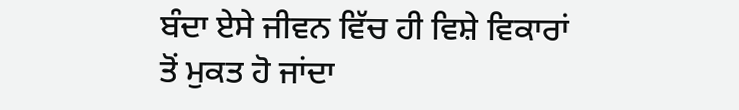ਬੰਦਾ ਏਸੇ ਜੀਵਨ ਵਿੱਚ ਹੀ ਵਿਸ਼ੇ ਵਿਕਾਰਾਂ ਤੋਂ ਮੁਕਤ ਹੋ ਜਾਂਦਾ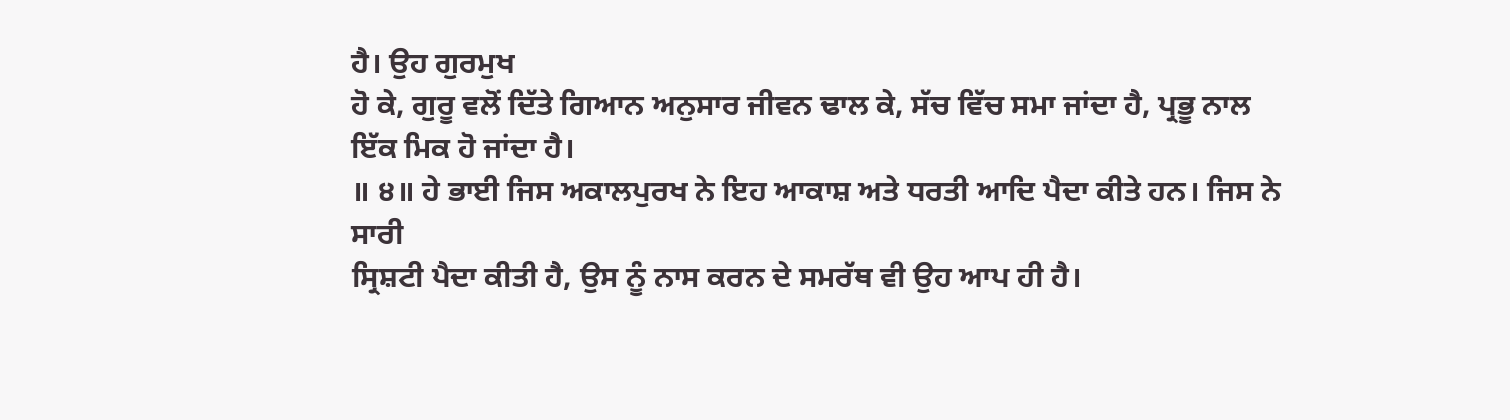ਹੈ। ਉਹ ਗੁਰਮੁਖ
ਹੋ ਕੇ, ਗੁਰੂ ਵਲੋਂ ਦਿੱਤੇ ਗਿਆਨ ਅਨੁਸਾਰ ਜੀਵਨ ਢਾਲ ਕੇ, ਸੱਚ ਵਿੱਚ ਸਮਾ ਜਾਂਦਾ ਹੈ, ਪ੍ਰਭੂ ਨਾਲ
ਇੱਕ ਮਿਕ ਹੋ ਜਾਂਦਾ ਹੈ।
॥ ੪॥ ਹੇ ਭਾਈ ਜਿਸ ਅਕਾਲਪੁਰਖ ਨੇ ਇਹ ਆਕਾਸ਼ ਅਤੇ ਧਰਤੀ ਆਦਿ ਪੈਦਾ ਕੀਤੇ ਹਨ। ਜਿਸ ਨੇ ਸਾਰੀ
ਸ੍ਰਿਸ਼ਟੀ ਪੈਦਾ ਕੀਤੀ ਹੈ, ਉਸ ਨੂੰ ਨਾਸ ਕਰਨ ਦੇ ਸਮਰੱਥ ਵੀ ਉਹ ਆਪ ਹੀ ਹੈ।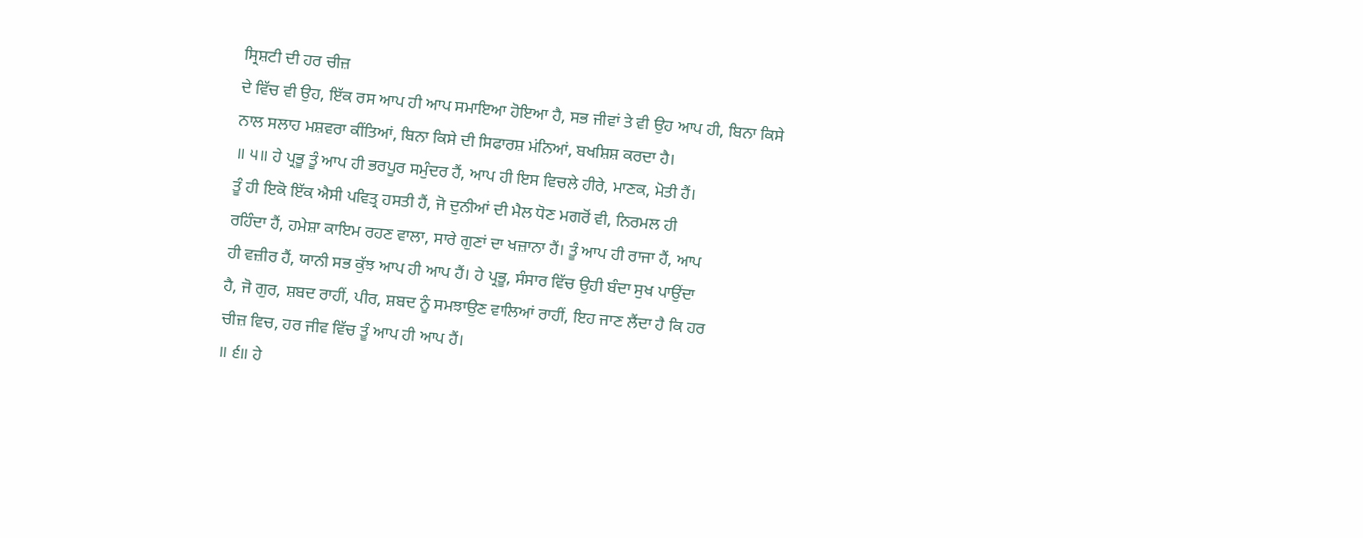ਸ੍ਰਿਸ਼ਟੀ ਦੀ ਹਰ ਚੀਜ਼
ਦੇ ਵਿੱਚ ਵੀ ਉਹ, ਇੱਕ ਰਸ ਆਪ ਹੀ ਆਪ ਸਮਾਇਆ ਹੋਇਆ ਹੈ, ਸਭ ਜੀਵਾਂ ਤੇ ਵੀ ਉਹ ਆਪ ਹੀ, ਬਿਨਾ ਕਿਸੇ
ਨਾਲ ਸਲਾਹ ਮਸ਼ਵਰਾ ਕੀਂਤਿਆਂ, ਬਿਨਾ ਕਿਸੇ ਦੀ ਸਿਫਾਰਸ਼ ਮਂਨਿਆਂ, ਬਖਸ਼ਿਸ਼ ਕਰਦਾ ਹੈ।
॥ ੫॥ ਹੇ ਪ੍ਰਭੂ ਤੂੰ ਆਪ ਹੀ ਭਰਪੂਰ ਸਮੁੰਦਰ ਹੈਂ, ਆਪ ਹੀ ਇਸ ਵਿਚਲੇ ਹੀਰੇ, ਮਾਣਕ, ਮੋਤੀ ਹੈਂ।
ਤੂੰ ਹੀ ਇਕੋ ਇੱਕ ਐਸੀ ਪਵਿਤ੍ਰ ਹਸਤੀ ਹੈਂ, ਜੋ ਦੁਨੀਆਂ ਦੀ ਮੈਲ ਧੋਣ ਮਗਰੋਂ ਵੀ, ਨਿਰਮਲ ਹੀ
ਰਹਿੰਦਾ ਹੈਂ, ਹਮੇਸ਼ਾ ਕਾਇਮ ਰਹਣ ਵਾਲਾ, ਸਾਰੇ ਗੁਣਾਂ ਦਾ ਖਜ਼ਾਨਾ ਹੈਂ। ਤੂੰ ਆਪ ਹੀ ਰਾਜਾ ਹੈਂ, ਆਪ
ਹੀ ਵਜ਼ੀਰ ਹੈਂ, ਯਾਨੀ ਸਭ ਕੁੱਝ ਆਪ ਹੀ ਆਪ ਹੈਂ। ਹੇ ਪ੍ਰਭੂ, ਸੰਸਾਰ ਵਿੱਚ ਉਹੀ ਬੰਦਾ ਸੁਖ ਪਾਉਂਦਾ
ਹੈ, ਜੋ ਗੁਰ, ਸ਼ਬਦ ਰਾਹੀਂ, ਪੀਰ, ਸ਼ਬਦ ਨੂੰ ਸਮਝਾਉਣ ਵਾਲਿਆਂ ਰਾਹੀਂ, ਇਹ ਜਾਣ ਲੈਂਦਾ ਹੈ ਕਿ ਹਰ
ਚੀਜ਼ ਵਿਚ, ਹਰ ਜੀਵ ਵਿੱਚ ਤੂੰ ਆਪ ਹੀ ਆਪ ਹੈਂ।
॥ ੬॥ ਹੇ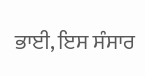ਭਾਈ, ਇਸ ਸੰਸਾਰ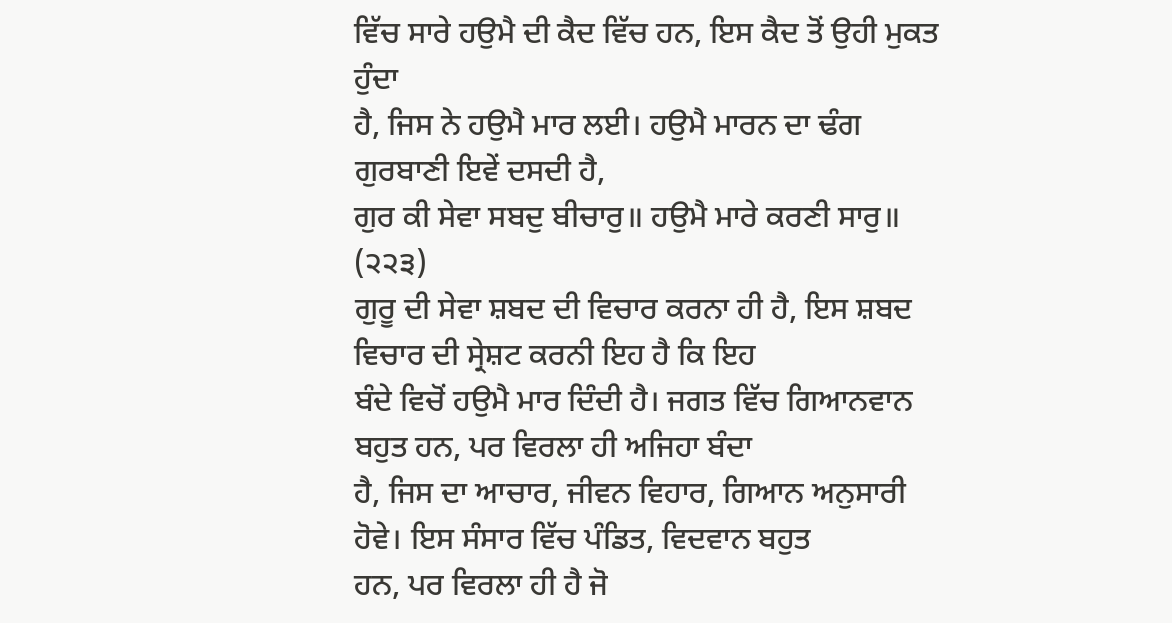ਵਿੱਚ ਸਾਰੇ ਹਉਮੈ ਦੀ ਕੈਦ ਵਿੱਚ ਹਨ, ਇਸ ਕੈਦ ਤੋਂ ਉਹੀ ਮੁਕਤ ਹੁੰਦਾ
ਹੈ, ਜਿਸ ਨੇ ਹਉਮੈ ਮਾਰ ਲਈ। ਹਉਮੈ ਮਾਰਨ ਦਾ ਢੰਗ ਗੁਰਬਾਣੀ ਇਵੇਂ ਦਸਦੀ ਹੈ,
ਗੁਰ ਕੀ ਸੇਵਾ ਸਬਦੁ ਬੀਚਾਰੁ॥ ਹਉਮੈ ਮਾਰੇ ਕਰਣੀ ਸਾਰੁ॥ (੨੨੩)
ਗੁਰੂ ਦੀ ਸੇਵਾ ਸ਼ਬਦ ਦੀ ਵਿਚਾਰ ਕਰਨਾ ਹੀ ਹੈ, ਇਸ ਸ਼ਬਦ ਵਿਚਾਰ ਦੀ ਸ੍ਰੇਸ਼ਟ ਕਰਨੀ ਇਹ ਹੈ ਕਿ ਇਹ
ਬੰਦੇ ਵਿਚੋਂ ਹਉਮੈ ਮਾਰ ਦਿੰਦੀ ਹੈ। ਜਗਤ ਵਿੱਚ ਗਿਆਨਵਾਨ ਬਹੁਤ ਹਨ, ਪਰ ਵਿਰਲਾ ਹੀ ਅਜਿਹਾ ਬੰਦਾ
ਹੈ, ਜਿਸ ਦਾ ਆਚਾਰ, ਜੀਵਨ ਵਿਹਾਰ, ਗਿਆਨ ਅਨੁਸਾਰੀ ਹੋਵੇ। ਇਸ ਸੰਸਾਰ ਵਿੱਚ ਪੰਡਿਤ, ਵਿਦਵਾਨ ਬਹੁਤ
ਹਨ, ਪਰ ਵਿਰਲਾ ਹੀ ਹੈ ਜੋ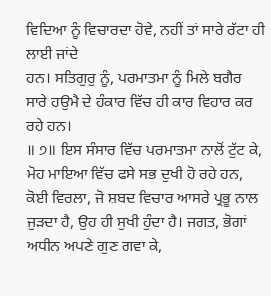ਵਿਦਿਆ ਨੂੰ ਵਿਚਾਰਦਾ ਹੋਵੇ, ਨਹੀਂ ਤਾਂ ਸਾਰੇ ਰੱਟਾ ਹੀ ਲਾਈ ਜਾਂਦੇ
ਹਨ। ਸਤਿਗੁਰੁ ਨੂੰ, ਪਰਮਾਤਮਾ ਨੂੰ ਮਿਲੇ ਬਗੈਰ ਸਾਰੇ ਹਉਮੈ ਦੇ ਹੰਕਾਰ ਵਿੱਚ ਹੀ ਕਾਰ ਵਿਹਾਰ ਕਰ
ਰਹੇ ਹਨ।
॥ ੭॥ ਇਸ ਸੰਸਾਰ ਵਿੱਚ ਪਰਮਾਤਮਾ ਨਾਲੋਂ ਟੁੱਟ ਕੇ, ਮੋਹ ਮਾਇਆ ਵਿੱਚ ਫਸੇ ਸਭ ਦੁਖੀ ਹੋ ਰਹੇ ਹਨ,
ਕੋਈ ਵਿਰਲਾ, ਜੋ ਸ਼ਬਦ ਵਿਚਾਰ ਆਸਰੇ ਪ੍ਰਭੂ ਨਾਲ ਜੁੜਦਾ ਹੈ, ਉਹ ਹੀ ਸੁਖੀ ਹੁੰਦਾ ਹੈ। ਜਗਤ, ਭੋਗਾਂ
ਅਧੀਨ ਅਪਣੇ ਗੁਣ ਗਵਾ ਕੇ,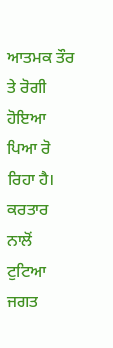ਆਤਮਕ ਤੌਰ ਤੇ ਰੋਗੀ ਹੋਇਆ ਪਿਆ ਰੋ ਰਿਹਾ ਹੈ। ਕਰਤਾਰ ਨਾਲੋਂ ਟੁਟਿਆ
ਜਗਤ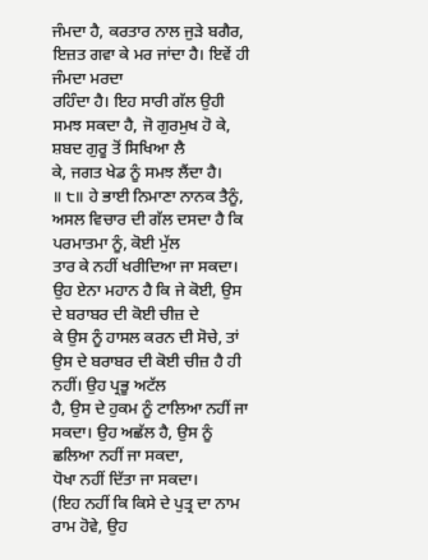ਜੰਮਦਾ ਹੈ, ਕਰਤਾਰ ਨਾਲ ਜੁੜੇ ਬਗੈਰ, ਇਜ਼ਤ ਗਵਾ ਕੇ ਮਰ ਜਾਂਦਾ ਹੈ। ਇਵੇਂ ਹੀ ਜੰਮਦਾ ਮਰਦਾ
ਰਹਿੰਦਾ ਹੈ। ਇਹ ਸਾਰੀ ਗੱਲ ਉਹੀ ਸਮਝ ਸਕਦਾ ਹੈ, ਜੋ ਗੁਰਮੁਖ ਹੋ ਕੇ, ਸ਼ਬਦ ਗੁਰੂ ਤੋਂ ਸਿਖਿਆ ਲੈ
ਕੇ, ਜਗਤ ਖੇਡ ਨੂੰ ਸਮਝ ਲੈਂਦਾ ਹੈ।
॥ ੮॥ ਹੇ ਭਾਈ ਨਿਮਾਣਾ ਨਾਨਕ ਤੈਨੂੰ, ਅਸਲ ਵਿਚਾਰ ਦੀ ਗੱਲ ਦਸਦਾ ਹੈ ਕਿ ਪਰਮਾਤਮਾ ਨੂੰ, ਕੋਈ ਮੁੱਲ
ਤਾਰ ਕੇ ਨਹੀਂ ਖਰੀਦਿਆ ਜਾ ਸਕਦਾ। ਉਹ ਏਨਾ ਮਹਾਨ ਹੈ ਕਿ ਜੇ ਕੋਈ, ਉਸ ਦੇ ਬਰਾਬਰ ਦੀ ਕੋਈ ਚੀਜ਼ ਦੇ
ਕੇ ਉਸ ਨੂੰ ਹਾਸਲ ਕਰਨ ਦੀ ਸੋਚੇ, ਤਾਂ ਉਸ ਦੇ ਬਰਾਬਰ ਦੀ ਕੋਈ ਚੀਜ਼ ਹੈ ਹੀ ਨਹੀਂ। ਉਹ ਪ੍ਰਭੂ ਅਟੱਲ
ਹੈ, ਉਸ ਦੇ ਹੁਕਮ ਨੂੰ ਟਾਲਿਆ ਨਹੀਂ ਜਾ ਸਕਦਾ। ਉਹ ਅਛੱਲ ਹੈ, ਉਸ ਨੂੰ ਛਲਿਆ ਨਹੀਂ ਜਾ ਸਕਦਾ,
ਧੋਖਾ ਨਹੀਂ ਦਿੱਤਾ ਜਾ ਸਕਦਾ।
(ਇਹ ਨਹੀਂ ਕਿ ਕਿਸੇ ਦੇ ਪੁਤ੍ਰ ਦਾ ਨਾਮ ਰਾਮ ਹੋਵੇ, ਉਹ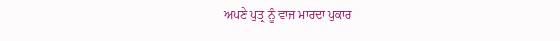ਅਪਣੇ ਪੁਤ੍ਰ ਨੂੰ ਵਾਜ ਮਾਰਦਾ ਪੁਕਾਰ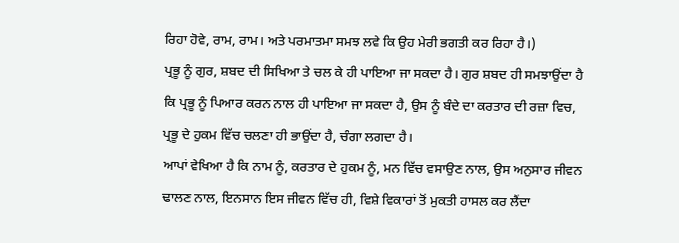ਰਿਹਾ ਹੋਵੇ, ਰਾਮ, ਰਾਮ। ਅਤੇ ਪਰਮਾਤਮਾ ਸਮਝ ਲਵੇ ਕਿ ਉਹ ਮੇਰੀ ਭਗਤੀ ਕਰ ਰਿਹਾ ਹੈ।)
ਪ੍ਰਭੂ ਨੂੰ ਗੁਰ, ਸ਼ਬਦ ਦੀ ਸਿਖਿਆ ਤੇ ਚਲ ਕੇ ਹੀ ਪਾਇਆ ਜਾ ਸਕਦਾ ਹੈ। ਗੁਰ ਸ਼ਬਦ ਹੀ ਸਮਝਾਉਂਦਾ ਹੈ
ਕਿ ਪ੍ਰਭੂ ਨੂੰ ਪਿਆਰ ਕਰਨ ਨਾਲ ਹੀ ਪਾਇਆ ਜਾ ਸਕਦਾ ਹੈ, ਉਸ ਨੂੰ ਬੰਦੇ ਦਾ ਕਰਤਾਰ ਦੀ ਰਜ਼ਾ ਵਿਚ,
ਪ੍ਰਭੂ ਦੇ ਹੁਕਮ ਵਿੱਚ ਚਲਣਾ ਹੀ ਭਾਉਂਦਾ ਹੈ, ਚੰਗਾ ਲਗਦਾ ਹੈ।
ਆਪਾਂ ਵੇਖਿਆ ਹੈ ਕਿ ਨਾਮ ਨੂੰ, ਕਰਤਾਰ ਦੇ ਹੁਕਮ ਨੂੰ, ਮਨ ਵਿੱਚ ਵਸਾਉਣ ਨਾਲ, ਉਸ ਅਨੁਸਾਰ ਜੀਵਨ
ਢਾਲਣ ਨਾਲ, ਇਨਸਾਨ ਇਸ ਜੀਵਨ ਵਿੱਚ ਹੀ, ਵਿਸ਼ੇ ਵਿਕਾਰਾਂ ਤੋਂ ਮੁਕਤੀ ਹਾਸਲ ਕਰ ਲੈਂਦਾ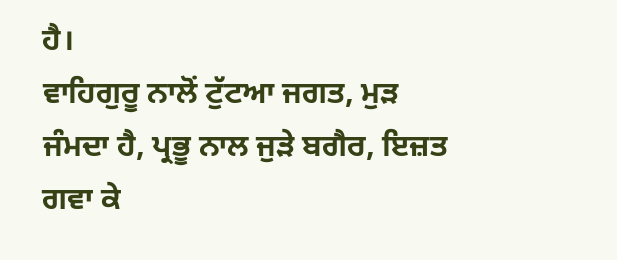ਹੈ।
ਵਾਹਿਗੁਰੂ ਨਾਲੋਂ ਟੁੱਟਆ ਜਗਤ, ਮੁੜ ਜੰਮਦਾ ਹੈ, ਪ੍ਰਭੂ ਨਾਲ ਜੁੜੇ ਬਗੈਰ, ਇਜ਼ਤ ਗਵਾ ਕੇ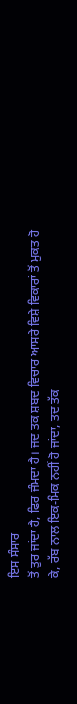ਇਸ ਸੰਸਾਰ
ਤੋਂ ਤੁਰ ਜਾਂਦਾ ਹੈ, ਫਿਰ ਜੰਮਦਾ ਹੈ। ਜਦ ਤਕ ਸ਼ਬਦ ਵਿਚਾਰ ਆਸਰੇ ਵਿਸ਼ੇ ਵਿਕਾਰਾਂ ਤੋਂ ਮੁਕਤ ਹੋ
ਕੇ, ਰੱਬ ਨਾਲ ਇਕ-ਮਿਕ ਨਹੀਂ ਹੋ ਜਾਂਦਾ, ਤਦ ਤੱਕ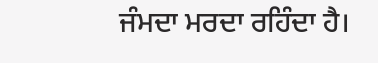ਜੰਮਦਾ ਮਰਦਾ ਰਹਿੰਦਾ ਹੈ।